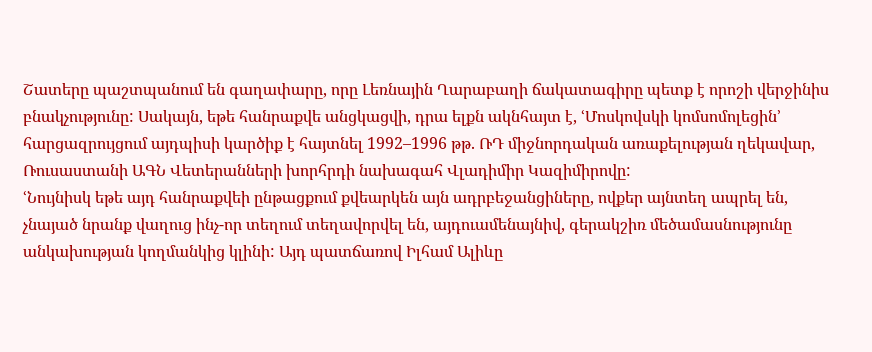Շատերը պաշտպանում են գաղափարը, որը Լեռնային Ղարաբաղի ճակատագիրը պետք է որոշի վերջինիս բնակչությունը: Սակայն, եթե հանրաքվե անցկացվի, դրա ելքն ակնհայտ է, ՙՄոսկովսկի կոմսոմոլեցին՚ հարցազրույցում այդպիսի կարծիք է հայտնել 1992–1996 թթ. ՌԴ միջնորդական առաքելության ղեկավար, Ռուսաստանի ԱԳՆ Վետերանների խորհրդի նախագահ Վլադիմիր Կազիմիրովը:
ՙՆույնիսկ եթե այդ հանրաքվեի ընթացքում քվեարկեն այն ադրբեջանցիները, ովքեր այնտեղ ապրել են, չնայած նրանք վաղուց ինչ-որ տեղում տեղավորվել են, այդուամենայնիվ, գերակշիռ մեծամասնությունը անկախության կողմանկից կլինի: Այդ պատճառով Իլհամ Ալիևը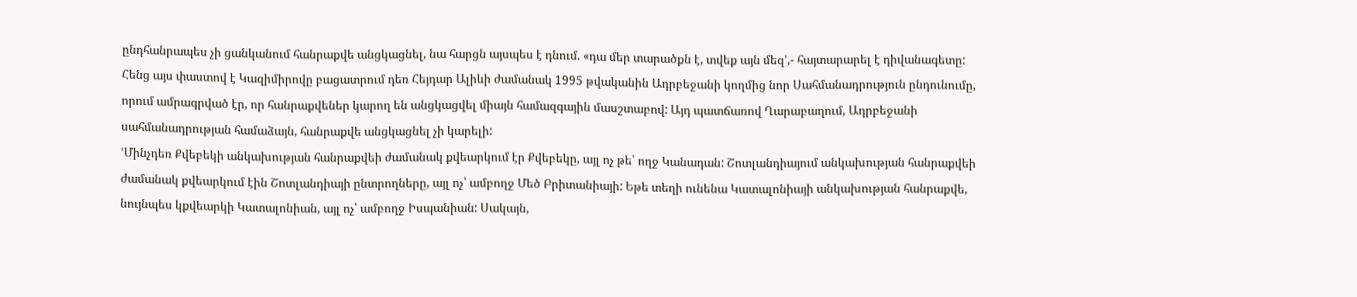ընդհանրապես չի ցանկանում հանրաքվե անցկացնել, նա հարցն այսպես է դնում. «դա մեր տարածքն է, տվեք այն մեզ՚,- հայտարարել է դիվանագետը:
Հենց այս փաստով է Կազիմիրովը բացատրում դեռ Հեյդար Ալիևի ժամանակ 1995 թվականին Ադրբեջանի կողմից նոր Սահմանադրություն ընդունումը, որում ամրագրված էր, որ հանրաքվեներ կարող են անցկացվել միայն համազգային մասշտաբով: Այդ պատճառով Ղարաբաղում, Ադրբեջանի սահմանադրության համաձայն, հանրաքվե անցկացնել չի կարելի:
ՙՄինչդեռ Քվեբեկի անկախության հանրաքվեի ժամանակ քվեարկում էր Քվեբեկը, այլ ոչ թե՝ ողջ Կանադան: Շոտլանդիայում անկախության հանրաքվեի ժամանակ քվեարկում էին Շոտլանդիայի ընտրողները, այլ ոչ՝ ամբողջ Մեծ Բրիտանիայի: Եթե տեղի ունենա Կատալոնիայի անկախության հանրաքվե, նույնպես կքվեարկի Կատալոնիան, այլ ոչ՝ ամբողջ Իսպանիան: Սակայն,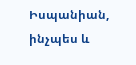Իսպանիան, ինչպես և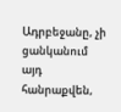Ադրբեջանը, չի ցանկանում այդ հանրաքվեն,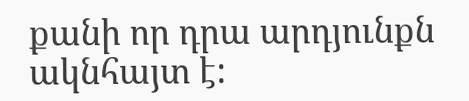քանի որ դրա արդյունքն ակնհայտ է: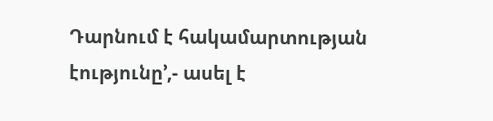Դարնում է հակամարտության էությունը՚,- ասել է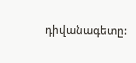դիվանագետը: